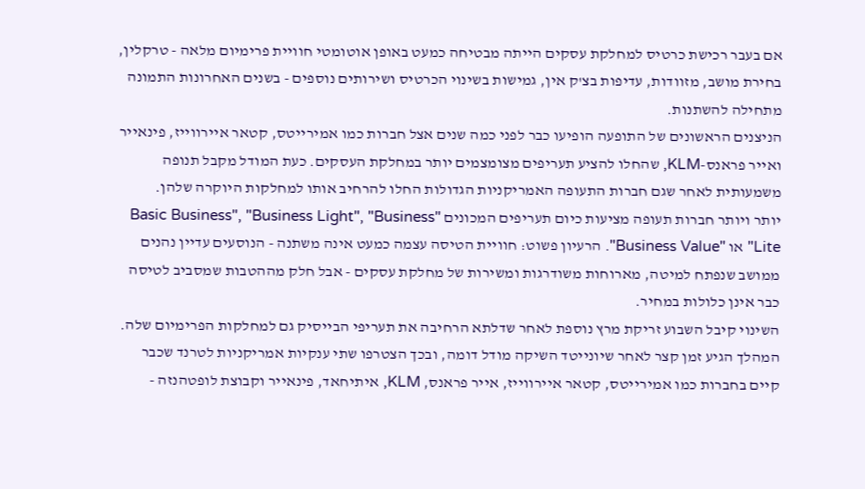אם בעבר רכישת כרטיס למחלקת עסקים הייתה מבטיחה כמעט באופן אוטומטי חוויית פרימיום מלאה - טרקלין, בחירת מושב, מזוודות, עדיפות בצ'ק אין, גמישות בשינוי הכרטיס ושירותים נוספים - בשנים האחרונות התמונה מתחילה להשתנות.
הניצנים הראשונים של התופעה הופיעו כבר לפני כמה שנים אצל חברות כמו אמירייטס, קטאר איירווייז, פינאייר ואייר פראנס-KLM, שהחלו להציע תעריפים מצומצמים יותר במחלקת העסקים. כעת המודל מקבל תנופה משמעותית לאחר שגם חברות התעופה האמריקניות הגדולות החלו להרחיב אותו למחלקות היוקרה שלהן.
יותר ויותר חברות תעופה מציעות כיום תעריפים המכונים "Basic Business", "Business Light", "Business Lite" או "Business Value". הרעיון פשוט: חוויית הטיסה עצמה כמעט אינה משתנה - הנוסעים עדיין נהנים ממושב שנפתח למיטה, מארוחות משודרגות ומשירות של מחלקת עסקים - אבל חלק מההטבות שמסביב לטיסה כבר אינן כלולות במחיר.
השינוי קיבל השבוע זריקת מרץ נוספת לאחר שדלתא הרחיבה את תעריפי הבייסיק גם למחלקות הפרימיום שלה. המהלך הגיע זמן קצר לאחר שיונייטד השיקה מודל דומה, ובכך הצטרפו שתי ענקיות אמריקניות לטרנד שכבר קיים בחברות כמו אמירייטס, קטאר איירווייז, אייר פראנס, KLM, איתיחאד, פינאייר וקבוצת לופטהנזה -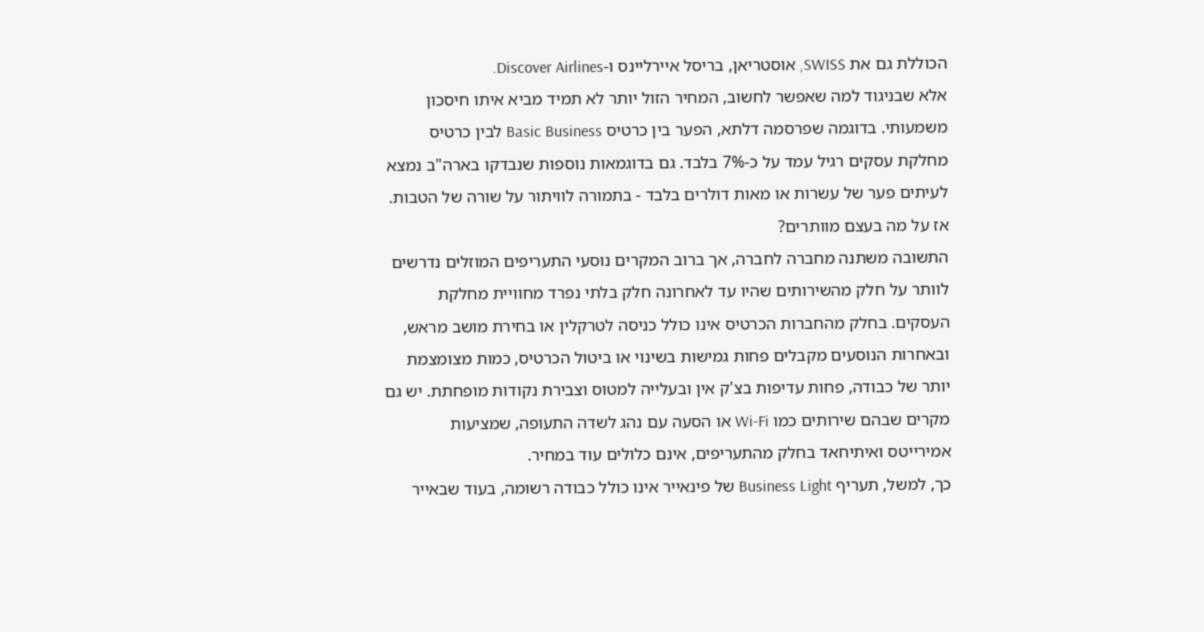הכוללת גם את SWISS, אוסטריאן, בריסל איירליינס ו-Discover Airlines.
אלא שבניגוד למה שאפשר לחשוב, המחיר הזול יותר לא תמיד מביא איתו חיסכון משמעותי. בדוגמה שפרסמה דלתא, הפער בין כרטיס Basic Business לבין כרטיס מחלקת עסקים רגיל עמד על כ-7% בלבד. גם בדוגמאות נוספות שנבדקו בארה"ב נמצא לעיתים פער של עשרות או מאות דולרים בלבד - בתמורה לוויתור על שורה של הטבות.
אז על מה בעצם מוותרים?
התשובה משתנה מחברה לחברה, אך ברוב המקרים נוסעי התעריפים המוזלים נדרשים לוותר על חלק מהשירותים שהיו עד לאחרונה חלק בלתי נפרד מחוויית מחלקת העסקים. בחלק מהחברות הכרטיס אינו כולל כניסה לטרקלין או בחירת מושב מראש, ובאחרות הנוסעים מקבלים פחות גמישות בשינוי או ביטול הכרטיס, כמות מצומצמת יותר של כבודה, פחות עדיפות בצ'ק אין ובעלייה למטוס וצבירת נקודות מופחתת. יש גם מקרים שבהם שירותים כמו Wi-Fi או הסעה עם נהג לשדה התעופה, שמציעות אמירייטס ואיתיחאד בחלק מהתעריפים, אינם כלולים עוד במחיר.
כך, למשל, תעריף Business Light של פינאייר אינו כולל כבודה רשומה, בעוד שבאייר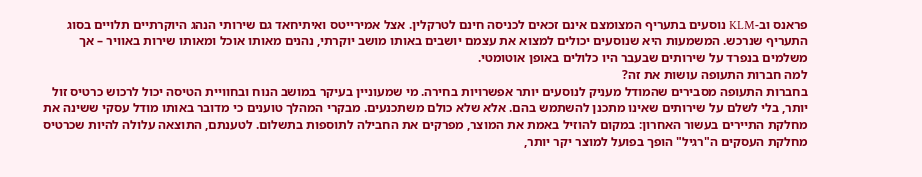פראנס וב-KLM נוסעים בתעריף המצומצם אינם זכאים לכניסה חינם לטרקלין. אצל אמירייטס ואיתיחאד גם שירותי הנהג היוקרתיים תלויים בסוג התעריף שנרכש. המשמעות היא שנוסעים יכולים למצוא את עצמם יושבים באותו מושב יוקרתי, נהנים מאותו אוכל ומאותו שירות באוויר – אך משלמים בנפרד על שירותים שבעבר היו כלולים באופן אוטומטי.
למה חברות התעופה עושות את זה?
בחברות התעופה מסבירים שהמודל מעניק לנוסעים יותר אפשרויות בחירה. מי שמעוניין בעיקר במושב הנוח ובחוויית הטיסה יכול לרכוש כרטיס זול יותר, בלי לשלם על שירותים שאינו מתכנן להשתמש בהם. אלא שלא כולם משתכנעים. מבקרי המהלך טוענים כי מדובר באותו מודל עסקי ששינה את מחלקת התיירים בעשור האחרון: במקום להוזיל באמת את המוצר, מפרקים את החבילה לתוספות בתשלום. לטענתם, התוצאה עלולה להיות שכרטיס מחלקת העסקים ה"רגיל" הופך בפועל למוצר יקר יותר,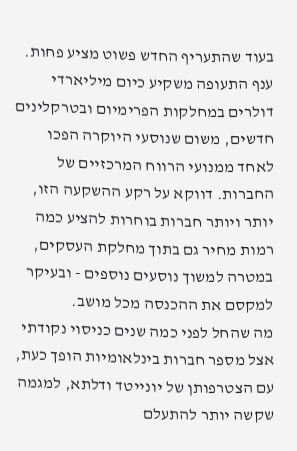בעוד שהתעריף החדש פשוט מציע פחות.
ענף התעופה משקיע כיום מיליארדי דולרים במחלקות הפרימיום ובטרקלינים חדשים, משום שנוסעי היוקרה הפכו לאחד ממנועי הרווח המרכזיים של החברות. דווקא על רקע ההשקעה הזו, יותר ויותר חברות בוחרות להציע כמה רמות מחיר גם בתוך מחלקת העסקים, במטרה למשוך נוסעים נוספים - ובעיקר למקסם את ההכנסה מכל מושב.
מה שהחל לפני כמה שנים כניסוי נקודתי אצל מספר חברות בינלאומיות הופך כעת, עם הצטרפותן של יונייטד ודלתא, למגמה שקשה יותר להתעלם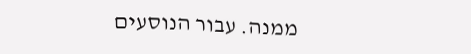ממנה. עבור הנוסעים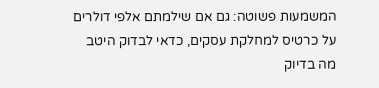המשמעות פשוטה: גם אם שילמתם אלפי דולרים על כרטיס למחלקת עסקים, כדאי לבדוק היטב מה בדיוק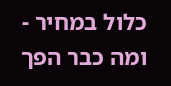כלול במחיר - ומה כבר הפך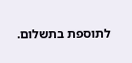לתוספת בתשלום.